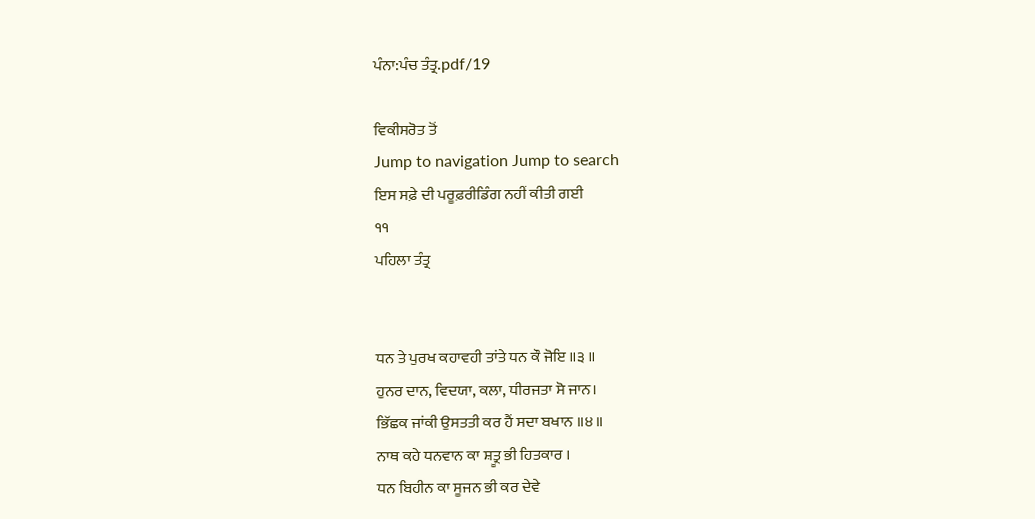ਪੰਨਾ:ਪੰਚ ਤੰਤ੍ਰ.pdf/19

ਵਿਕੀਸਰੋਤ ਤੋਂ
Jump to navigation Jump to search
ਇਸ ਸਫ਼ੇ ਦੀ ਪਰੂਫ਼ਰੀਡਿੰਗ ਨਹੀਂ ਕੀਤੀ ਗਈ
੧੧
ਪਹਿਲਾ ਤੰਤ੍ਰ


ਧਨ ਤੇ ਪੁਰਖ ਕਹਾਵਹੀ ਤਾਂਤੇ ਧਨ ਕੌ ਜੋਇ ॥੩ ॥
ਹੁਨਰ ਦਾਨ, ਵਿਦਯਾ, ਕਲਾ, ਧੀਰਜਤਾ ਸੋ ਜਾਨ।
ਭਿੱਛਕ ਜਾਂਕੀ ਉਸਤਤੀ ਕਰ ਹੈਂ ਸਦਾ ਬਖਾਨ ॥੪॥
ਨਾਥ ਕਹੇ ਧਨਵਾਨ ਕਾ ਸ਼ਤ੍ਰੂ ਭੀ ਹਿਤਕਾਰ ।
ਧਨ ਬਿਹੀਨ ਕਾ ਸੂਜਨ ਭੀ ਕਰ ਦੇਵੇ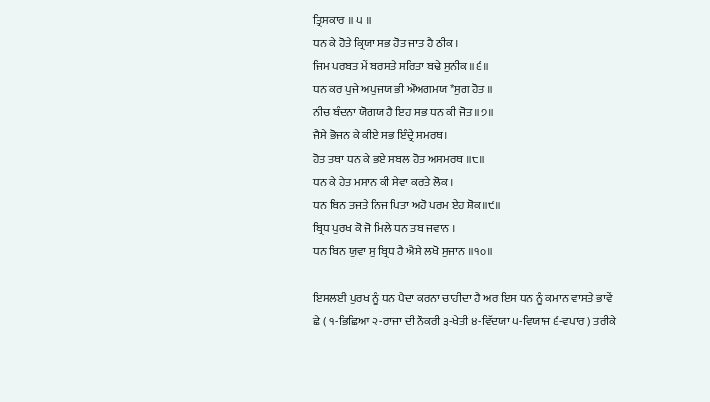ਤ੍ਰਿਸਕਾਰ ॥ ੫ ॥
ਧਨ ਕੇ ਹੋਤੇ ਕ੍ਰਿਯਾ ਸਭ ਹੋਤ ਜਾਤ ਹੈ ਠੀਕ ।
ਜਿਮ ਪਰਬਤ ਮੇਂ ਬਰਸਤੇ ਸਰਿਤਾ ਬਢੇ ਸੁਨੀਕ ॥੬॥
ਧਨ ਕਰ ਪੁਜੇ ਅਪੁਜਯ ਭੀ ਔਅਗਮਯ *ਸੁਗ ਹੋਤ ॥
ਨੀਚ ਬੰਦਨਾ ਯੋਗਯ ਹੈ ਇਹ ਸਭ ਧਨ ਕੀ ਜੋਤ ॥੭॥
ਜੈਸੇ ਭੋਜਨ ਕੇ ਕੀਏ ਸਭ ਇੰਦ੍ਰੇ ਸਮਰਥ।
ਹੋਤ ਤਥਾ ਧਨ ਕੇ ਭਏ ਸਬਲ ਹੋਤ ਅਸਮਰਥ ॥੮॥
ਧਨ ਕੇ ਹੇਤ ਮਸਾਨ ਕੀ ਸੇਵਾ ਕਰਤੇ ਲੋਕ ।
ਧਨ ਬਿਨ ਤਜਤੇ ਨਿਜ ਪਿਤਾ ਅਹੋ ਪਰਮ ਏਹ ਸ਼ੋਕ॥੯॥
ਬ੍ਰਿਧ ਪੁਰਖ ਕੋ ਜੋ ਮਿਲੇ ਧਨ ਤਬ ਜਵਾਨ ।
ਧਨ ਬਿਨ ਯੁਵਾ ਸੁ ਬ੍ਰਿਧ ਹੈ ਐਸੇ ਲਖੋ ਸੁਜਾਨ ॥੧੦॥

ਇਸਲਈ ਪੁਰਖ ਨੂੰ ਧਨ ਪੈਦਾ ਕਰਨਾ ਚਾਹੀਦਾ ਹੈ ਅਰ ਇਸ ਧਨ ਨੂੰ ਕਮਾਨ ਵਾਸਤੇ ਭਾਵੇਂ ਛੇ ( ੧-ਭਿਛਿਆ ੨-ਰਾਜਾ ਦੀ ਨੌਕਰੀ ੩-ਖੇਤੀ ੪-ਵਿੱਦਯਾ ੫-ਵਿਯਾਜ ੬-ਵਪਾਰ ) ਤਰੀਕੇ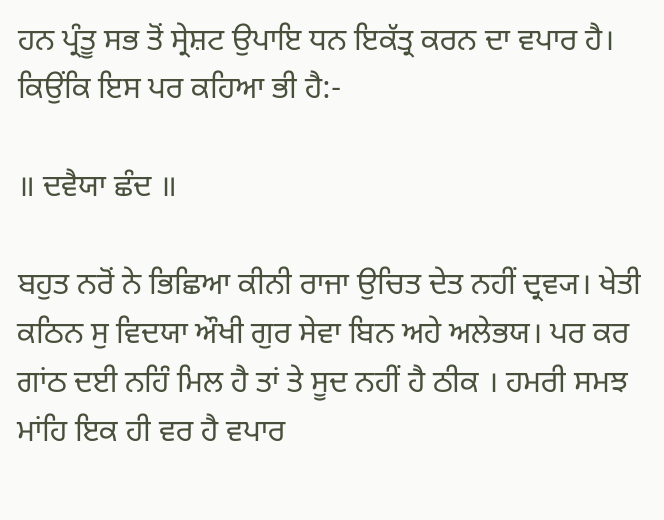ਹਨ ਪ੍ਰੰਤੂ ਸਭ ਤੋਂ ਸ੍ਰੇਸ਼ਟ ਉਪਾਇ ਧਨ ਇਕੱਤ੍ਰ ਕਰਨ ਦਾ ਵਪਾਰ ਹੈ। ਕਿਉਂਕਿ ਇਸ ਪਰ ਕਹਿਆ ਭੀ ਹੈ:-

॥ ਦਵੈਯਾ ਛੰਦ ॥

ਬਹੁਤ ਨਰੋਂ ਨੇ ਭਿਛਿਆ ਕੀਨੀ ਰਾਜਾ ਉਚਿਤ ਦੇਤ ਨਹੀਂ ਦ੍ਰਵ੍ਯ। ਖੇਤੀ ਕਠਿਨ ਸੁ ਵਿਦਯਾ ਔਖੀ ਗੁਰ ਸੇਵਾ ਬਿਨ ਅਹੇ ਅਲੇਭਯ। ਪਰ ਕਰ ਗਾਂਠ ਦਈ ਨਹਿੰ ਮਿਲ ਹੈ ਤਾਂ ਤੇ ਸੂਦ ਨਹੀਂ ਹੈ ਠੀਕ । ਹਮਰੀ ਸਮਝ ਮਾਂਹਿ ਇਕ ਹੀ ਵਰ ਹੈ ਵਪਾਰ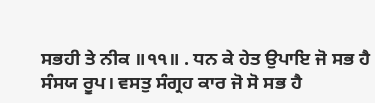ਸਭਹੀ ਤੇ ਨੀਕ ॥੧੧॥ . ਧਨ ਕੇ ਹੇਤ ਉਪਾਇ ਜੋ ਸਭ ਹੈ ਸੰਸਯ ਰੂਪ। ਵਸਤੁ ਸੰਗ੍ਰਹ ਕਾਰ ਜੋ ਸੋ ਸਭ ਹੈ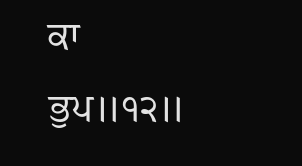ਕਾ ਭੁਪ॥੧੨॥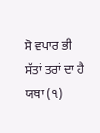ਸੋ ਵਪਾਰ ਭੀ ਸੱਤਾਂ ਤਰਾਂ ਦਾ ਹੈ ਯਥਾ (੧)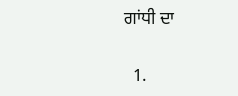ਗਾਂਧੀ ਦਾ


  1.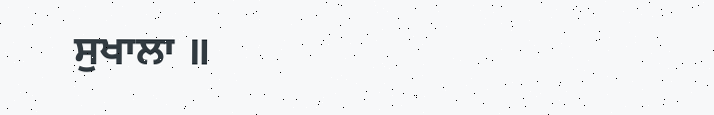ਸੁਖਾਲਾ ॥